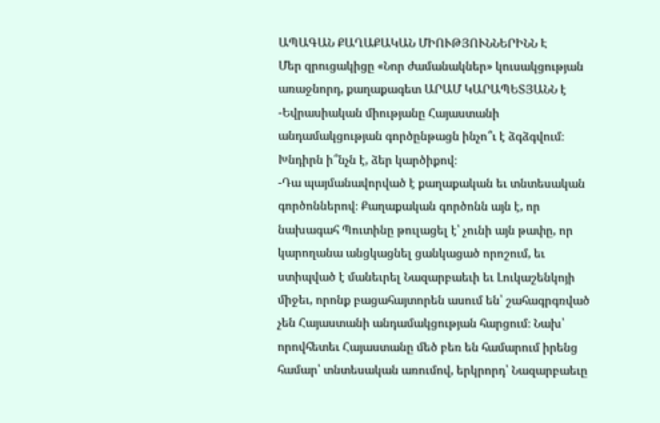ԱՊԱԳԱՆ ՔԱՂԱՔԱԿԱՆ ՄԻՈՒԹՅՈՒՆՆԵՐԻՆՆ Է
Մեր զրուցակիցը «Նոր ժամանակներ» կուսակցության առաջնորդ, քաղաքագետ ԱՐԱՄ ԿԱՐԱՊԵՏՅԱՆՆ է
-Եվրասիական միությանը Հայաստանի անդամակցության գործընթացն ինչո՞ւ է ձգձգվում։ Խնդիրն ի՞նչն է, ձեր կարծիքով։
-Դա պայմանավորված է քաղաքական եւ տնտեսական գործոններով։ Քաղաքական գործոնն այն է, որ նախագահ Պուտինը թուլացել է՝ չունի այն թափը, որ կարողանա անցկացնել ցանկացած որոշում, եւ ստիպված է մանեւրել Նազարբաեւի եւ Լուկաշենկոյի միջեւ, որոնք բացահայտորեն ասում են՝ շահագրգռված չեն Հայաստանի անդամակցության հարցում։ Նախ՝ որովհետեւ Հայաստանը մեծ բեռ են համարում իրենց համար՝ տնտեսական առումով, երկրորդ՝ Նազարբաեւը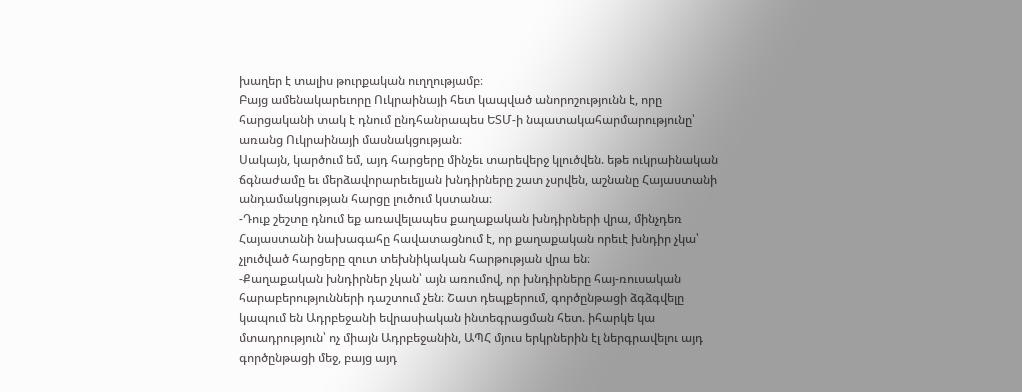խաղեր է տալիս թուրքական ուղղությամբ։
Բայց ամենակարեւորը Ուկրաինայի հետ կապված անորոշությունն է, որը հարցականի տակ է դնում ընդհանրապես ԵՏՄ-ի նպատակահարմարությունը՝ առանց Ուկրաինայի մասնակցության։
Սակայն, կարծում եմ, այդ հարցերը մինչեւ տարեվերջ կլուծվեն. եթե ուկրաինական ճգնաժամը եւ մերձավորարեւելյան խնդիրները շատ չսրվեն, աշնանը Հայաստանի անդամակցության հարցը լուծում կստանա։
-Դուք շեշտը դնում եք առավելապես քաղաքական խնդիրների վրա, մինչդեռ Հայաստանի նախագահը հավատացնում է, որ քաղաքական որեւէ խնդիր չկա՝ չլուծված հարցերը զուտ տեխնիկական հարթության վրա են։
-Քաղաքական խնդիրներ չկան՝ այն առումով, որ խնդիրները հայ-ռուսական հարաբերությունների դաշտում չեն։ Շատ դեպքերում, գործընթացի ձգձգվելը կապում են Ադրբեջանի եվրասիական ինտեգրացման հետ. իհարկե կա մտադրություն՝ ոչ միայն Ադրբեջանին, ԱՊՀ մյուս երկրներին էլ ներգրավելու այդ գործընթացի մեջ, բայց այդ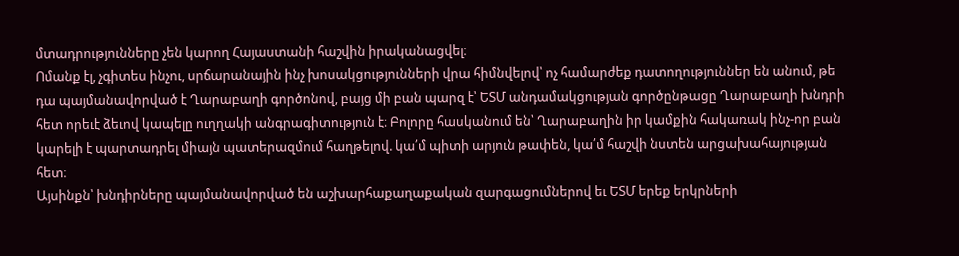մտադրությունները չեն կարող Հայաստանի հաշվին իրականացվել։
Ոմանք էլ, չգիտես ինչու, սրճարանային ինչ խոսակցությունների վրա հիմնվելով՝ ոչ համարժեք դատողություններ են անում, թե դա պայմանավորված է Ղարաբաղի գործոնով, բայց մի բան պարզ է՝ ԵՏՄ անդամակցության գործընթացը Ղարաբաղի խնդրի հետ որեւէ ձեւով կապելը ուղղակի անգրագիտություն է։ Բոլորը հասկանում են՝ Ղարաբաղին իր կամքին հակառակ ինչ-որ բան կարելի է պարտադրել միայն պատերազմում հաղթելով. կա՛մ պիտի արյուն թափեն, կա՛մ հաշվի նստեն արցախահայության հետ։
Այսինքն՝ խնդիրները պայմանավորված են աշխարհաքաղաքական զարգացումներով եւ ԵՏՄ երեք երկրների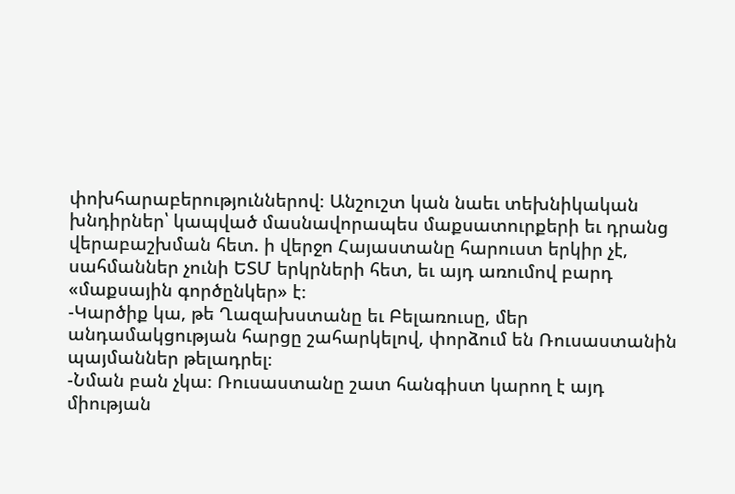փոխհարաբերություններով։ Անշուշտ կան նաեւ տեխնիկական խնդիրներ՝ կապված մասնավորապես մաքսատուրքերի եւ դրանց վերաբաշխման հետ. ի վերջո Հայաստանը հարուստ երկիր չէ, սահմաններ չունի ԵՏՄ երկրների հետ, եւ այդ առումով բարդ «մաքսային գործընկեր» է։
-Կարծիք կա, թե Ղազախստանը եւ Բելառուսը, մեր անդամակցության հարցը շահարկելով, փորձում են Ռուսաստանին պայմաններ թելադրել։
-Նման բան չկա։ Ռուսաստանը շատ հանգիստ կարող է այդ միության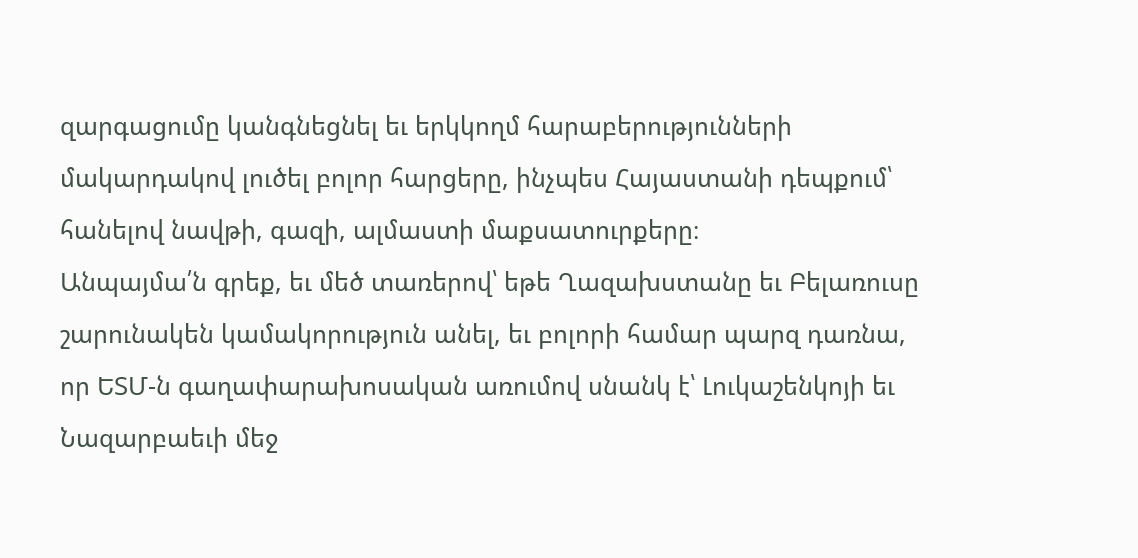զարգացումը կանգնեցնել եւ երկկողմ հարաբերությունների մակարդակով լուծել բոլոր հարցերը, ինչպես Հայաստանի դեպքում՝ հանելով նավթի, գազի, ալմաստի մաքսատուրքերը։
Անպայմա՛ն գրեք, եւ մեծ տառերով՝ եթե Ղազախստանը եւ Բելառուսը շարունակեն կամակորություն անել, եւ բոլորի համար պարզ դառնա, որ ԵՏՄ-ն գաղափարախոսական առումով սնանկ է՝ Լուկաշենկոյի եւ Նազարբաեւի մեջ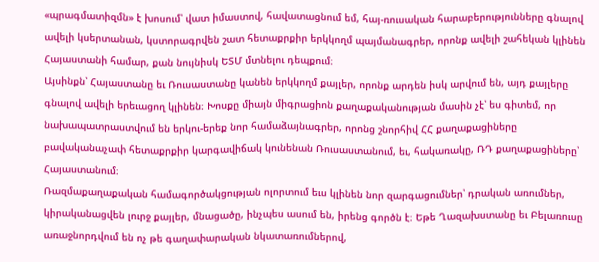«պրագմատիզմն» է խոսում՝ վատ իմաստով, հավատացնում եմ, հայ-ռուսական հարաբերությունները գնալով ավելի կսերտանան, կստորագրվեն շատ հետաքրքիր երկկողմ պայմանագրեր, որոնք ավելի շահեկան կլինեն Հայաստանի համար, քան նույնիսկ ԵՏՄ մտնելու դեպքում։
Այսինքն՝ Հայաստանը եւ Ռուսաստանը կանեն երկկողմ քայլեր, որոնք արդեն իսկ արվում են, այդ քայլերը գնալով ավելի երեւացող կլինեն։ Խոսքը միայն միգրացիոն քաղաքականության մասին չէ՝ ես գիտեմ, որ նախապատրաստվում են երկու-երեք նոր համաձայնագրեր, որոնց շնորհիվ ՀՀ քաղաքացիները բավականաչափ հետաքրքիր կարգավիճակ կունենան Ռուսաստանում, եւ, հակառակը, ՌԴ քաղաքացիները՝ Հայաստանում։
Ռազմաքաղաքական համագործակցության ոլորտում եւս կլինեն նոր զարգացումներ՝ դրական առումներ, կիրականացվեն լուրջ քայլեր, մնացածը, ինչպես ասում են, իրենց գործն է։ Եթե Ղազախստանը եւ Բելառուսը առաջնորդվում են ոչ թե գաղափարական նկատառումներով,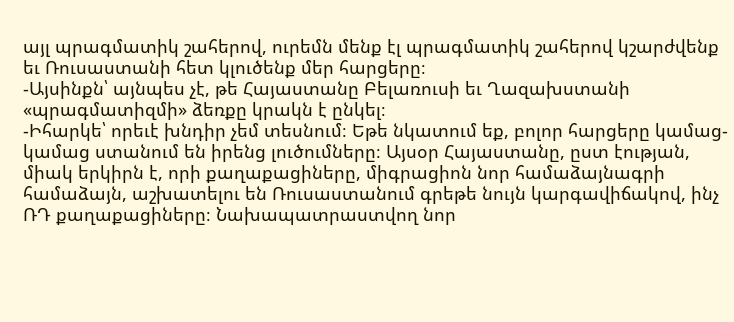այլ պրագմատիկ շահերով, ուրեմն մենք էլ պրագմատիկ շահերով կշարժվենք եւ Ռուսաստանի հետ կլուծենք մեր հարցերը։
-Այսինքն՝ այնպես չէ, թե Հայաստանը Բելառուսի եւ Ղազախստանի «պրագմատիզմի» ձեռքը կրակն է ընկել։
-Իհարկե՝ որեւէ խնդիր չեմ տեսնում։ Եթե նկատում եք, բոլոր հարցերը կամաց-կամաց ստանում են իրենց լուծումները։ Այսօր Հայաստանը, ըստ էության, միակ երկիրն է, որի քաղաքացիները, միգրացիոն նոր համաձայնագրի համաձայն, աշխատելու են Ռուսաստանում գրեթե նույն կարգավիճակով, ինչ ՌԴ քաղաքացիները։ Նախապատրաստվող նոր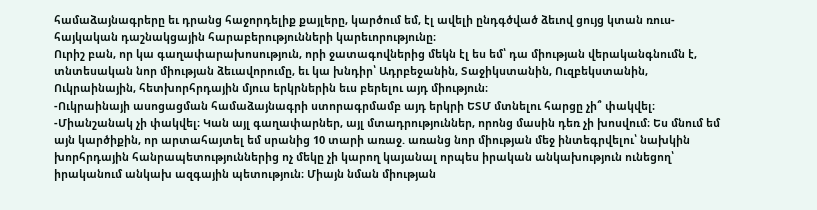համաձայնագրերը եւ դրանց հաջորդելիք քայլերը, կարծում եմ, էլ ավելի ընդգծված ձեւով ցույց կտան ռուս-հայկական դաշնակցային հարաբերությունների կարեւորությունը։
Ուրիշ բան, որ կա գաղափարախոսություն, որի ջատագովներից մեկն էլ ես եմ՝ դա միության վերականգնումն է, տնտեսական նոր միության ձեւավորումը, եւ կա խնդիր՝ Ադրբեջանին, Տաջիկստանին, Ուզբեկստանին, Ուկրաինային, հետխորհրդային մյուս երկրներին եւս բերելու այդ միություն։
-Ուկրաինայի ասոցացման համաձայնագրի ստորագրմամբ այդ երկրի ԵՏՄ մտնելու հարցը չի՞ փակվել։
-Միանշանակ չի փակվել։ Կան այլ գաղափարներ, այլ մտադրություններ, որոնց մասին դեռ չի խոսվում։ Ես մնում եմ այն կարծիքին, որ արտահայտել եմ սրանից 10 տարի առաջ. առանց նոր միության մեջ ինտեգրվելու՝ նախկին խորհրդային հանրապետություններից ոչ մեկը չի կարող կայանալ որպես իրական անկախություն ունեցող՝ իրականում անկախ ազգային պետություն։ Միայն նման միության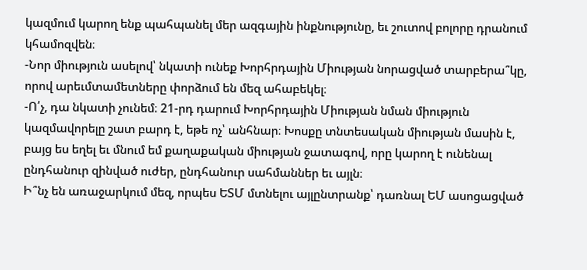կազմում կարող ենք պահպանել մեր ազգային ինքնությունը, եւ շուտով բոլորը դրանում կհամոզվեն։
-Նոր միություն ասելով՝ նկատի ունեք Խորհրդային Միության նորացված տարբերա՞կը, որով արեւմտամետները փորձում են մեզ ահաբեկել։
-Ո՛չ, դա նկատի չունեմ։ 21-րդ դարում Խորհրդային Միության նման միություն կազմավորելը շատ բարդ է, եթե ոչ՝ անհնար։ Խոսքը տնտեսական միության մասին է, բայց ես եղել եւ մնում եմ քաղաքական միության ջատագով, որը կարող է ունենալ ընդհանուր զինված ուժեր, ընդհանուր սահմաններ եւ այլն։
Ի՞նչ են առաջարկում մեզ, որպես ԵՏՄ մտնելու այլընտրանք՝ դառնալ ԵՄ ասոցացված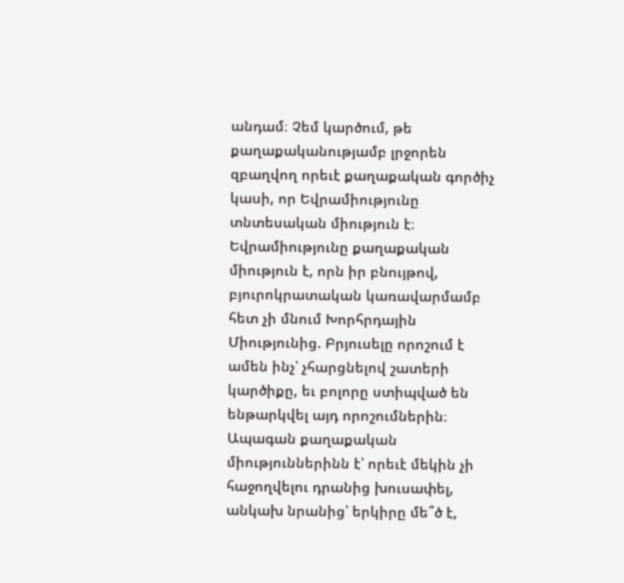անդամ։ Չեմ կարծում, թե քաղաքականությամբ լրջորեն զբաղվող որեւէ քաղաքական գործիչ կասի, որ Եվրամիությունը տնտեսական միություն է։ Եվրամիությունը քաղաքական միություն է, որն իր բնույթով, բյուրոկրատական կառավարմամբ հետ չի մնում Խորհրդային Միությունից. Բրյուսելը որոշում է ամեն ինչ՝ չհարցնելով շատերի կարծիքը, եւ բոլորը ստիպված են ենթարկվել այդ որոշումներին։
Ապագան քաղաքական միություններինն է՝ որեւէ մեկին չի հաջողվելու դրանից խուսափել, անկախ նրանից՝ երկիրը մե՞ծ է,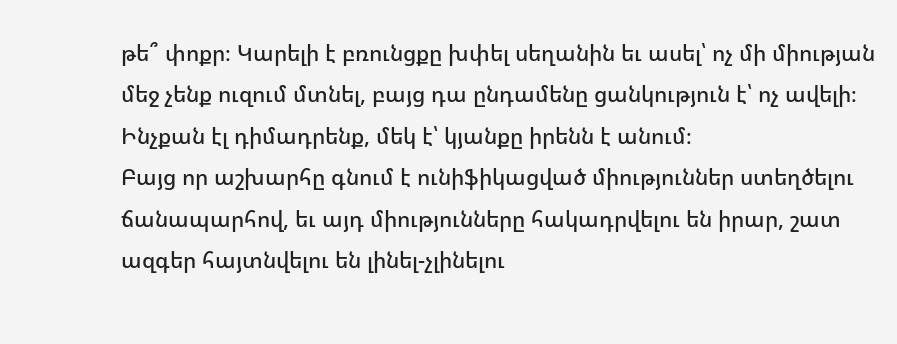թե՞ փոքր։ Կարելի է բռունցքը խփել սեղանին եւ ասել՝ ոչ մի միության մեջ չենք ուզում մտնել, բայց դա ընդամենը ցանկություն է՝ ոչ ավելի։ Ինչքան էլ դիմադրենք, մեկ է՝ կյանքը իրենն է անում։
Բայց որ աշխարհը գնում է ունիֆիկացված միություններ ստեղծելու ճանապարհով, եւ այդ միությունները հակադրվելու են իրար, շատ ազգեր հայտնվելու են լինել-չլինելու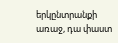երկընտրանքի առաջ, դա փաստ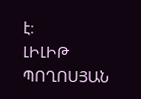է։
ԼԻԼԻԹ ՊՈՂՈՍՅԱՆ